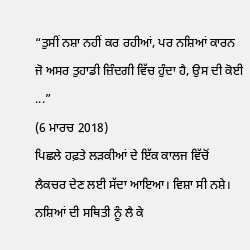“ਤੁਸੀਂ ਨਸ਼ਾ ਨਹੀਂ ਕਰ ਰਹੀਆਂ, ਪਰ ਨਸ਼ਿਆਂ ਕਾਰਨ ਜੋ ਅਸਰ ਤੁਹਾਡੀ ਜ਼ਿੰਦਗੀ ਵਿੱਚ ਹੁੰਦਾ ਹੈ, ਉਸ ਦੀ ਕੋਈ ...”
(6 ਮਾਰਚ 2018)
ਪਿਛਲੇ ਹਫ਼ਤੇ ਲੜਕੀਆਂ ਦੇ ਇੱਕ ਕਾਲਜ ਵਿੱਚੋਂ ਲੈਕਚਰ ਦੇਣ ਲਈ ਸੱਦਾ ਆਇਆ। ਵਿਸ਼ਾ ਸੀ ਨਸ਼ੇ। ਨਸ਼ਿਆਂ ਦੀ ਸਥਿਤੀ ਨੂੰ ਲੈ ਕੇ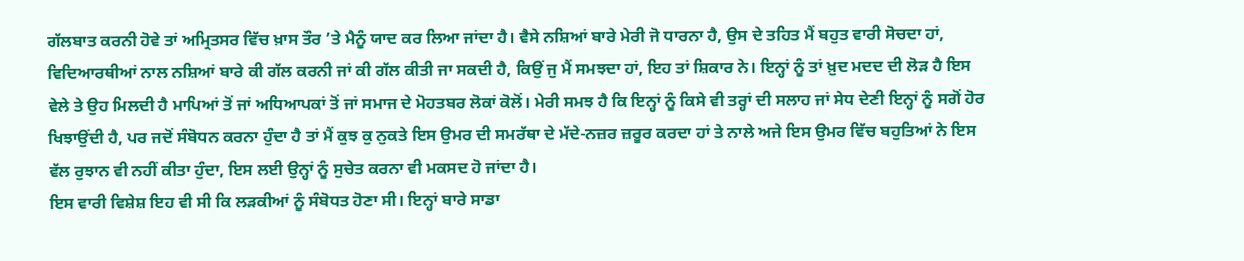ਗੱਲਬਾਤ ਕਰਨੀ ਹੋਵੇ ਤਾਂ ਅਮ੍ਰਿਤਸਰ ਵਿੱਚ ਖ਼ਾਸ ਤੌਰ ’ਤੇ ਮੈਨੂੰ ਯਾਦ ਕਰ ਲਿਆ ਜਾਂਦਾ ਹੈ। ਵੈਸੇ ਨਸ਼ਿਆਂ ਬਾਰੇ ਮੇਰੀ ਜੋ ਧਾਰਨਾ ਹੈ, ਉਸ ਦੇ ਤਹਿਤ ਮੈਂ ਬਹੁਤ ਵਾਰੀ ਸੋਚਦਾ ਹਾਂ, ਵਿਦਿਆਰਥੀਆਂ ਨਾਲ ਨਸ਼ਿਆਂ ਬਾਰੇ ਕੀ ਗੱਲ ਕਰਨੀ ਜਾਂ ਕੀ ਗੱਲ ਕੀਤੀ ਜਾ ਸਕਦੀ ਹੈ, ਕਿਉਂ ਜੁ ਮੈਂ ਸਮਝਦਾ ਹਾਂ, ਇਹ ਤਾਂ ਸ਼ਿਕਾਰ ਨੇ। ਇਨ੍ਹਾਂ ਨੂੰ ਤਾਂ ਖ਼ੁਦ ਮਦਦ ਦੀ ਲੋੜ ਹੈ ਇਸ ਵੇਲੇ ਤੇ ਉਹ ਮਿਲਦੀ ਹੈ ਮਾਪਿਆਂ ਤੋਂ ਜਾਂ ਅਧਿਆਪਕਾਂ ਤੋਂ ਜਾਂ ਸਮਾਜ ਦੇ ਮੋਹਤਬਰ ਲੋਕਾਂ ਕੋਲੋਂ। ਮੇਰੀ ਸਮਝ ਹੈ ਕਿ ਇਨ੍ਹਾਂ ਨੂੰ ਕਿਸੇ ਵੀ ਤਰ੍ਹਾਂ ਦੀ ਸਲਾਹ ਜਾਂ ਸੇਧ ਦੇਣੀ ਇਨ੍ਹਾਂ ਨੂੰ ਸਗੋਂ ਹੋਰ ਖਿਝਾਉਂਦੀ ਹੈ, ਪਰ ਜਦੋਂ ਸੰਬੋਧਨ ਕਰਨਾ ਹੁੰਦਾ ਹੈ ਤਾਂ ਮੈਂ ਕੁਝ ਕੁ ਨੁਕਤੇ ਇਸ ਉਮਰ ਦੀ ਸਮਰੱਥਾ ਦੇ ਮੱਦੇ-ਨਜ਼ਰ ਜ਼ਰੂਰ ਕਰਦਾ ਹਾਂ ਤੇ ਨਾਲੇ ਅਜੇ ਇਸ ਉਮਰ ਵਿੱਚ ਬਹੁਤਿਆਂ ਨੇ ਇਸ ਵੱਲ ਰੁਝਾਨ ਵੀ ਨਹੀਂ ਕੀਤਾ ਹੁੰਦਾ, ਇਸ ਲਈ ਉਨ੍ਹਾਂ ਨੂੰ ਸੁਚੇਤ ਕਰਨਾ ਵੀ ਮਕਸਦ ਹੋ ਜਾਂਦਾ ਹੈ।
ਇਸ ਵਾਰੀ ਵਿਸ਼ੇਸ਼ ਇਹ ਵੀ ਸੀ ਕਿ ਲੜਕੀਆਂ ਨੂੰ ਸੰਬੋਧਤ ਹੋਣਾ ਸੀ। ਇਨ੍ਹਾਂ ਬਾਰੇ ਸਾਡਾ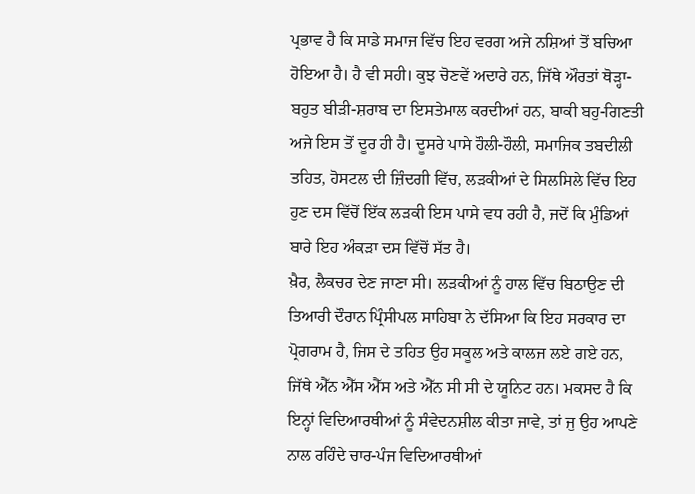ਪ੍ਰਭਾਵ ਹੈ ਕਿ ਸਾਡੇ ਸਮਾਜ ਵਿੱਚ ਇਹ ਵਰਗ ਅਜੇ ਨਸ਼ਿਆਂ ਤੋਂ ਬਚਿਆ ਹੋਇਆ ਹੈ। ਹੈ ਵੀ ਸਹੀ। ਕੁਝ ਚੋਣਵੇਂ ਅਦਾਰੇ ਹਨ, ਜਿੱਥੇ ਔਰਤਾਂ ਥੋੜ੍ਹਾ-ਬਹੁਤ ਬੀੜੀ-ਸ਼ਰਾਬ ਦਾ ਇਸਤੇਮਾਲ ਕਰਦੀਆਂ ਹਨ, ਬਾਕੀ ਬਹੁ-ਗਿਣਤੀ ਅਜੇ ਇਸ ਤੋਂ ਦੂਰ ਹੀ ਹੈ। ਦੂਸਰੇ ਪਾਸੇ ਹੌਲੀ-ਹੌਲੀ, ਸਮਾਜਿਕ ਤਬਦੀਲੀ ਤਹਿਤ, ਹੋਸਟਲ ਦੀ ਜ਼ਿੰਦਗੀ ਵਿੱਚ, ਲੜਕੀਆਂ ਦੇ ਸਿਲਸਿਲੇ ਵਿੱਚ ਇਹ ਹੁਣ ਦਸ ਵਿੱਚੋਂ ਇੱਕ ਲੜਕੀ ਇਸ ਪਾਸੇ ਵਧ ਰਹੀ ਹੈ, ਜਦੋਂ ਕਿ ਮੁੰਡਿਆਂ ਬਾਰੇ ਇਹ ਅੰਕੜਾ ਦਸ ਵਿੱਚੋਂ ਸੱਤ ਹੈ।
ਖ਼ੈਰ, ਲੈਕਚਰ ਦੇਣ ਜਾਣਾ ਸੀ। ਲੜਕੀਆਂ ਨੂੰ ਹਾਲ ਵਿੱਚ ਬਿਠਾਉਣ ਦੀ ਤਿਆਰੀ ਦੌਰਾਨ ਪ੍ਰਿੰਸੀਪਲ ਸਾਹਿਬਾ ਨੇ ਦੱਸਿਆ ਕਿ ਇਹ ਸਰਕਾਰ ਦਾ ਪ੍ਰੋਗਰਾਮ ਹੈ, ਜਿਸ ਦੇ ਤਹਿਤ ਉਹ ਸਕੂਲ ਅਤੇ ਕਾਲਜ ਲਏ ਗਏ ਹਨ, ਜਿੱਥੇ ਐੱਨ ਐੱਸ ਐੱਸ ਅਤੇ ਐੱਨ ਸੀ ਸੀ ਦੇ ਯੂਨਿਟ ਹਨ। ਮਕਸਦ ਹੈ ਕਿ ਇਨ੍ਹਾਂ ਵਿਦਿਆਰਥੀਆਂ ਨੂੰ ਸੰਵੇਦਨਸ਼ੀਲ ਕੀਤਾ ਜਾਵੇ, ਤਾਂ ਜੁ ਉਹ ਆਪਣੇ ਨਾਲ ਰਹਿੰਦੇ ਚਾਰ-ਪੰਜ ਵਿਦਿਆਰਥੀਆਂ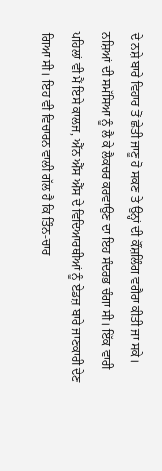ਦੇ ਨਸ਼ੇ ਬਾਰੇ ਵਿਹਾਰ ਤੋਂ ਛੇਤੀ ਜਾਣੂ ਹੋ ਸਕਣ ਤੇ ਉਨ੍ਹਾਂ ਦੀ ਕੌਂਸ਼ਲਿੰਗ ਵਗੈਰਾ ਕੀਤੀ ਜਾ ਸਕੇ।
ਨਸ਼ਿਆਂ ਦੀ ਸਮੱਸਿਆ ਨੂੰ ਲੈ ਕੇ ਲੈਕਚਰ ਕਰਵਾਉਣ ਦਾ ਇਹ ਸੰਦਰਭ ਚੰਗਾ ਸੀ। ਇੱਕ ਵਾਰੀ ਪਹਿਲਾਂ ਵੀ ਮੈਂ ਇਸੇ ਕਾਲਜ, ਐੱਨ ਐੱਸ ਐੱਸ ਦੇ ਵਿਦਿਆਰਥੀਆਂ ਨੂੰ ਏਡਜ਼ ਬਾਰੇ ਜਾਣਕਾਰੀ ਦੇਣ ਗਿਆ ਸੀ। ਇਹ ਵੀ ਵਿਚਾਰਨ ਵਾਲੀ ਗੱਲ ਹੈ ਕਿ ਤਿੰਨ-ਚਾਰ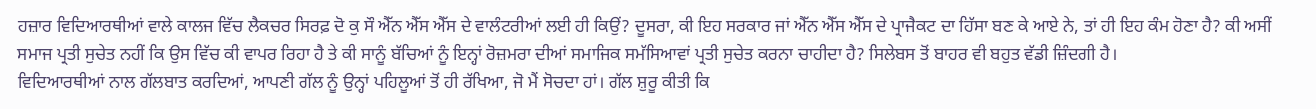ਹਜ਼ਾਰ ਵਿਦਿਆਰਥੀਆਂ ਵਾਲੇ ਕਾਲਜ ਵਿੱਚ ਲੈਕਚਰ ਸਿਰਫ਼ ਦੋ ਕੁ ਸੌ ਐੱਨ ਐੱਸ ਐੱਸ ਦੇ ਵਾਲੰਟਰੀਆਂ ਲਈ ਹੀ ਕਿਉਂ? ਦੂਸਰਾ, ਕੀ ਇਹ ਸਰਕਾਰ ਜਾਂ ਐੱਨ ਐੱਸ ਐੱਸ ਦੇ ਪ੍ਰਾਜੈਕਟ ਦਾ ਹਿੱਸਾ ਬਣ ਕੇ ਆਏ ਨੇ, ਤਾਂ ਹੀ ਇਹ ਕੰਮ ਹੋਣਾ ਹੈ? ਕੀ ਅਸੀਂ ਸਮਾਜ ਪ੍ਰਤੀ ਸੁਚੇਤ ਨਹੀਂ ਕਿ ਉਸ ਵਿੱਚ ਕੀ ਵਾਪਰ ਰਿਹਾ ਹੈ ਤੇ ਕੀ ਸਾਨੂੰ ਬੱਚਿਆਂ ਨੂੰ ਇਨ੍ਹਾਂ ਰੋਜ਼ਮਰਾ ਦੀਆਂ ਸਮਾਜਿਕ ਸਮੱਸਿਆਵਾਂ ਪ੍ਰਤੀ ਸੁਚੇਤ ਕਰਨਾ ਚਾਹੀਦਾ ਹੈ? ਸਿਲੇਬਸ ਤੋਂ ਬਾਹਰ ਵੀ ਬਹੁਤ ਵੱਡੀ ਜ਼ਿੰਦਗੀ ਹੈ।
ਵਿਦਿਆਰਥੀਆਂ ਨਾਲ ਗੱਲਬਾਤ ਕਰਦਿਆਂ, ਆਪਣੀ ਗੱਲ ਨੂੰ ਉਨ੍ਹਾਂ ਪਹਿਲੂਆਂ ਤੋਂ ਹੀ ਰੱਖਿਆ, ਜੋ ਮੈਂ ਸੋਚਦਾ ਹਾਂ। ਗੱਲ ਸ਼ੁਰੂ ਕੀਤੀ ਕਿ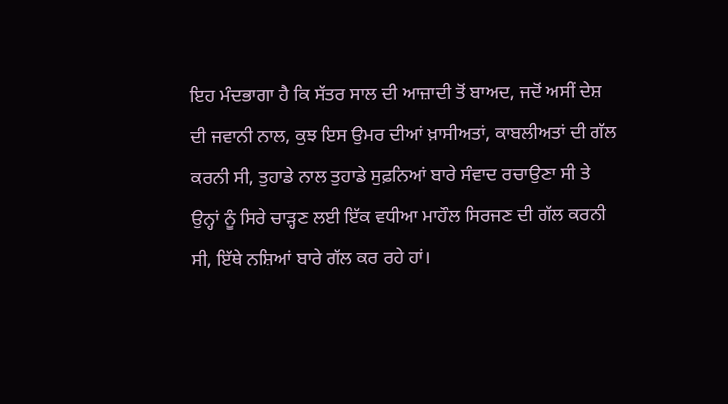ਇਹ ਮੰਦਭਾਗਾ ਹੈ ਕਿ ਸੱਤਰ ਸਾਲ ਦੀ ਆਜ਼ਾਦੀ ਤੋਂ ਬਾਅਦ, ਜਦੋਂ ਅਸੀਂ ਦੇਸ਼ ਦੀ ਜਵਾਨੀ ਨਾਲ, ਕੁਝ ਇਸ ਉਮਰ ਦੀਆਂ ਖ਼ਾਸੀਅਤਾਂ, ਕਾਬਲੀਅਤਾਂ ਦੀ ਗੱਲ ਕਰਨੀ ਸੀ, ਤੁਹਾਡੇ ਨਾਲ ਤੁਹਾਡੇ ਸੁਫ਼ਨਿਆਂ ਬਾਰੇ ਸੰਵਾਦ ਰਚਾਉਣਾ ਸੀ ਤੇ ਉਨ੍ਹਾਂ ਨੂੰ ਸਿਰੇ ਚਾੜ੍ਹਣ ਲਈ ਇੱਕ ਵਧੀਆ ਮਾਹੌਲ ਸਿਰਜਣ ਦੀ ਗੱਲ ਕਰਨੀ ਸੀ, ਇੱਥੇ ਨਸ਼ਿਆਂ ਬਾਰੇ ਗੱਲ ਕਰ ਰਹੇ ਹਾਂ।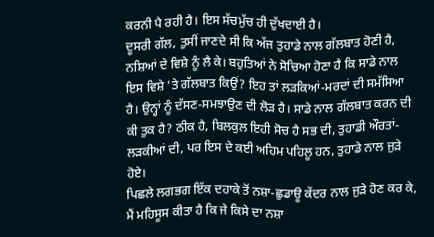ਕਰਨੀ ਪੈ ਰਹੀ ਹੈ। ਇਸ ਸੱਚਮੁੱਚ ਹੀ ਦੁੱਖਦਾਈ ਹੈ।
ਦੂਸਰੀ ਗੱਲ, ਤੁਸੀਂ ਜਾਣਦੇ ਸੀ ਕਿ ਅੱਜ ਤੁਹਾਡੇ ਨਾਲ ਗੱਲਬਾਤ ਹੋਣੀ ਹੈ, ਨਸ਼ਿਆਂ ਦੇ ਵਿਸ਼ੇ ਨੂੰ ਲੈ ਕੇ। ਬਹੁਤਿਆਂ ਨੇ ਸੋਚਿਆ ਹੋਣਾ ਹੈ ਕਿ ਸਾਡੇ ਨਾਲ ਇਸ ਵਿਸ਼ੇ ’ਤੇ ਗੱਲਬਾਤ ਕਿਉਂ? ਇਹ ਤਾਂ ਲੜਕਿਆਂ-ਮਰਦਾਂ ਦੀ ਸਮੱਸਿਆ ਹੈ। ਉਨ੍ਹਾਂ ਨੂੰ ਦੱਸਣ-ਸਮਝਾਉਣ ਦੀ ਲੋੜ ਹੈ। ਸਾਡੇ ਨਾਲ ਗੱਲਬਾਤ ਕਰਨ ਦੀ ਕੀ ਤੁਕ ਹੈ? ਠੀਕ ਹੈ, ਬਿਲਕੁਲ ਇਹੀ ਸੋਚ ਹੈ ਸਭ ਦੀ, ਤੁਹਾਡੀ ਔਰਤਾਂ-ਲੜਕੀਆਂ ਦੀ, ਪਰ ਇਸ ਦੇ ਕਈ ਅਹਿਮ ਪਹਿਲੂ ਹਨ, ਤੁਹਾਡੇ ਨਾਲ ਜੁੜੇ ਹੋਏ।
ਪਿਛਲੇ ਲਗਭਗ ਇੱਕ ਦਹਾਕੇ ਤੋਂ ਨਸ਼ਾ-ਛੁਡਾਊ ਕੇਂਦਰ ਨਾਲ ਜੁੜੇ ਹੋਣ ਕਰ ਕੇ, ਮੈਂ ਮਹਿਸੂਸ ਕੀਤਾ ਹੈ ਕਿ ਜੇ ਕਿਸੇ ਦਾ ਨਸ਼ਾ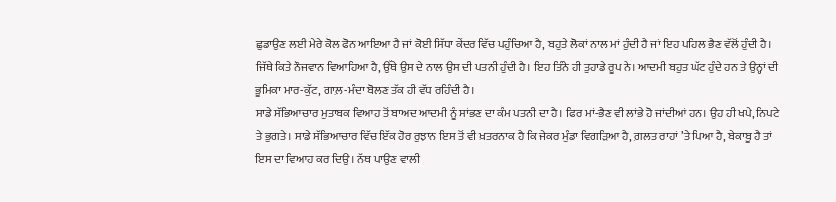ਛੁਡਾਉਣ ਲਈ ਮੇਰੇ ਕੋਲ ਫੋਨ ਆਇਆ ਹੈ ਜਾਂ ਕੋਈ ਸਿੱਧਾ ਕੇਂਦਰ ਵਿੱਚ ਪਹੁੰਚਿਆ ਹੈ, ਬਹੁਤੇ ਲੋਕਾਂ ਨਾਲ ਮਾਂ ਹੁੰਦੀ ਹੈ ਜਾਂ ਇਹ ਪਹਿਲ ਭੈਣ ਵੱਲੋਂ ਹੁੰਦੀ ਹੈ। ਜਿੱਥੇ ਕਿਤੇ ਨੌਜਵਾਨ ਵਿਆਹਿਆ ਹੈ, ਉੱਥੇ ਉਸ ਦੇ ਨਾਲ ਉਸ ਦੀ ਪਤਨੀ ਹੁੰਦੀ ਹੈ। ਇਹ ਤਿੰਨੇ ਹੀ ਤੁਹਾਡੇ ਰੂਪ ਨੇ। ਆਦਮੀ ਬਹੁਤ ਘੱਟ ਹੁੰਦੇ ਹਨ ਤੇ ਉਨ੍ਹਾਂ ਦੀ ਭੂਮਿਕਾ ਮਾਰ-ਕੁੱਟ, ਗਾਲ਼-ਮੰਦਾ ਬੋਲਣ ਤੱਕ ਹੀ ਵੱਧ ਰਹਿੰਦੀ ਹੈ।
ਸਾਡੇ ਸੱਭਿਆਚਾਰ ਮੁਤਾਬਕ ਵਿਆਹ ਤੋਂ ਬਾਅਦ ਆਦਮੀ ਨੂੰ ਸਾਂਭਣ ਦਾ ਕੰਮ ਪਤਨੀ ਦਾ ਹੈ। ਫਿਰ ਮਾਂ-ਭੈਣ ਵੀ ਲਾਂਭੇ ਹੋ ਜਾਂਦੀਆਂ ਹਨ। ਉਹ ਹੀ ਖਪੇ, ਨਿਪਟੇ ਤੇ ਭੁਗਤੇ। ਸਾਡੇ ਸੱਭਿਆਚਾਰ ਵਿੱਚ ਇੱਕ ਹੋਰ ਰੁਝਾਨ ਇਸ ਤੋਂ ਵੀ ਖ਼ਤਰਨਾਕ ਹੈ ਕਿ ਜੇਕਰ ਮੁੰਡਾ ਵਿਗੜਿਆ ਹੈ, ਗ਼ਲਤ ਰਾਹਾਂ ’ਤੇ ਪਿਆ ਹੈ, ਬੇਕਾਬੂ ਹੈ ਤਾਂ ਇਸ ਦਾ ਵਿਆਹ ਕਰ ਦਿਉ। ਨੱਥ ਪਾਉਣ ਵਾਲੀ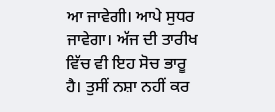ਆ ਜਾਵੇਗੀ। ਆਪੇ ਸੁਧਰ ਜਾਵੇਗਾ। ਅੱਜ ਦੀ ਤਾਰੀਖ ਵਿੱਚ ਵੀ ਇਹ ਸੋਚ ਭਾਰੂ ਹੈ। ਤੁਸੀਂ ਨਸ਼ਾ ਨਹੀਂ ਕਰ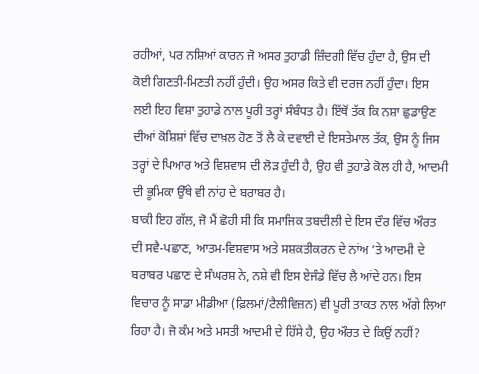ਰਹੀਆਂ, ਪਰ ਨਸ਼ਿਆਂ ਕਾਰਨ ਜੋ ਅਸਰ ਤੁਹਾਡੀ ਜ਼ਿੰਦਗੀ ਵਿੱਚ ਹੁੰਦਾ ਹੈ, ਉਸ ਦੀ ਕੋਈ ਗਿਣਤੀ-ਮਿਣਤੀ ਨਹੀਂ ਹੁੰਦੀ। ਉਹ ਅਸਰ ਕਿਤੇ ਵੀ ਦਰਜ ਨਹੀਂ ਹੁੰਦਾ। ਇਸ ਲਈ ਇਹ ਵਿਸ਼ਾ ਤੁਹਾਡੇ ਨਾਲ ਪੂਰੀ ਤਰ੍ਹਾਂ ਸੰਬੰਧਤ ਹੈ। ਇੱਥੋਂ ਤੱਕ ਕਿ ਨਸ਼ਾ ਛੁਡਾਉਣ ਦੀਆਂ ਕੋਸ਼ਿਸ਼ਾਂ ਵਿੱਚ ਦਾਖ਼ਲ ਹੋਣ ਤੋਂ ਲੈ ਕੇ ਦਵਾਈ ਦੇ ਇਸਤੇਮਾਲ ਤੱਕ, ਉਸ ਨੂੰ ਜਿਸ ਤਰ੍ਹਾਂ ਦੇ ਪਿਆਰ ਅਤੇ ਵਿਸ਼ਵਾਸ ਦੀ ਲੋੜ ਹੁੰਦੀ ਹੈ, ਉਹ ਵੀ ਤੁਹਾਡੇ ਕੋਲ ਹੀ ਹੈ, ਆਦਮੀ ਦੀ ਭੂਮਿਕਾ ਉੱਥੇ ਵੀ ਨਾਂਹ ਦੇ ਬਰਾਬਰ ਹੈ।
ਬਾਕੀ ਇਹ ਗੱਲ, ਜੋ ਮੈਂ ਛੋਹੀ ਸੀ ਕਿ ਸਮਾਜਿਕ ਤਬਦੀਲੀ ਦੇ ਇਸ ਦੌਰ ਵਿੱਚ ਔਰਤ ਦੀ ਸਵੈ-ਪਛਾਣ, ਆਤਮ-ਵਿਸ਼ਵਾਸ ਅਤੇ ਸਸ਼ਕਤੀਕਰਨ ਦੇ ਨਾਂਅ ’ਤੇ ਆਦਮੀ ਦੇ ਬਰਾਬਰ ਪਛਾਣ ਦੇ ਸੰਘਰਸ਼ ਨੇ, ਨਸ਼ੇ ਵੀ ਇਸ ਏਜੰਡੇ ਵਿੱਚ ਲੈ ਆਂਦੇ ਹਨ। ਇਸ ਵਿਚਾਰ ਨੂੰ ਸਾਡਾ ਮੀਡੀਆ (ਫ਼ਿਲਮਾਂ/ਟੈਲੀਵਿਜ਼ਨ) ਵੀ ਪੂਰੀ ਤਾਕਤ ਨਾਲ ਅੱਗੇ ਲਿਆ ਰਿਹਾ ਹੈ। ਜੋ ਕੰਮ ਅਤੇ ਮਸਤੀ ਆਦਮੀ ਦੇ ਹਿੱਸੇ ਹੈ, ਉਹ ਔਰਤ ਦੇ ਕਿਉਂ ਨਹੀਂ?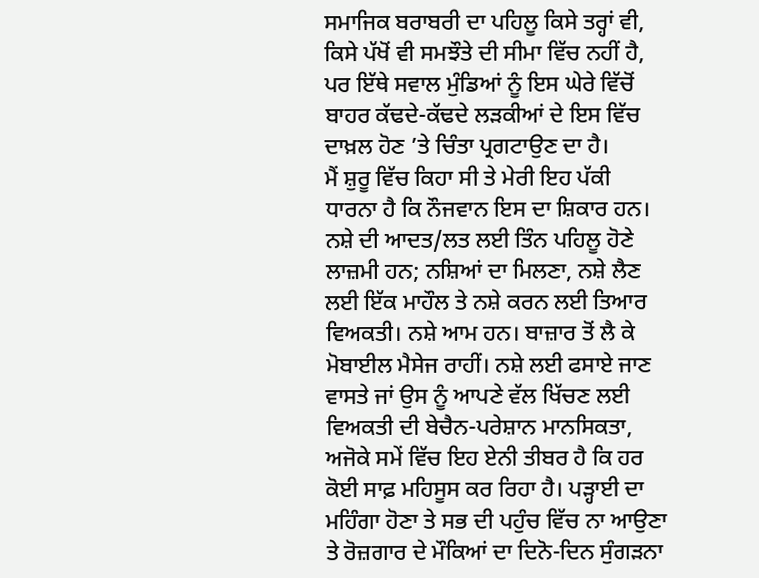ਸਮਾਜਿਕ ਬਰਾਬਰੀ ਦਾ ਪਹਿਲੂ ਕਿਸੇ ਤਰ੍ਹਾਂ ਵੀ, ਕਿਸੇ ਪੱਖੋਂ ਵੀ ਸਮਝੌਤੇ ਦੀ ਸੀਮਾ ਵਿੱਚ ਨਹੀਂ ਹੈ, ਪਰ ਇੱਥੇ ਸਵਾਲ ਮੁੰਡਿਆਂ ਨੂੰ ਇਸ ਘੇਰੇ ਵਿੱਚੋਂ ਬਾਹਰ ਕੱਢਦੇ-ਕੱਢਦੇ ਲੜਕੀਆਂ ਦੇ ਇਸ ਵਿੱਚ ਦਾਖ਼ਲ ਹੋਣ ’ਤੇ ਚਿੰਤਾ ਪ੍ਰਗਟਾਉਣ ਦਾ ਹੈ।
ਮੈਂ ਸ਼ੁਰੂ ਵਿੱਚ ਕਿਹਾ ਸੀ ਤੇ ਮੇਰੀ ਇਹ ਪੱਕੀ ਧਾਰਨਾ ਹੈ ਕਿ ਨੌਜਵਾਨ ਇਸ ਦਾ ਸ਼ਿਕਾਰ ਹਨ। ਨਸ਼ੇ ਦੀ ਆਦਤ/ਲਤ ਲਈ ਤਿੰਨ ਪਹਿਲੂ ਹੋਣੇ ਲਾਜ਼ਮੀ ਹਨ; ਨਸ਼ਿਆਂ ਦਾ ਮਿਲਣਾ, ਨਸ਼ੇ ਲੈਣ ਲਈ ਇੱਕ ਮਾਹੌਲ ਤੇ ਨਸ਼ੇ ਕਰਨ ਲਈ ਤਿਆਰ ਵਿਅਕਤੀ। ਨਸ਼ੇ ਆਮ ਹਨ। ਬਾਜ਼ਾਰ ਤੋਂ ਲੈ ਕੇ ਮੋਬਾਈਲ ਮੈਸੇਜ ਰਾਹੀਂ। ਨਸ਼ੇ ਲਈ ਫਸਾਏ ਜਾਣ ਵਾਸਤੇ ਜਾਂ ਉਸ ਨੂੰ ਆਪਣੇ ਵੱਲ ਖਿੱਚਣ ਲਈ ਵਿਅਕਤੀ ਦੀ ਬੇਚੈਨ-ਪਰੇਸ਼ਾਨ ਮਾਨਸਿਕਤਾ, ਅਜੋਕੇ ਸਮੇਂ ਵਿੱਚ ਇਹ ਏਨੀ ਤੀਬਰ ਹੈ ਕਿ ਹਰ ਕੋਈ ਸਾਫ਼ ਮਹਿਸੂਸ ਕਰ ਰਿਹਾ ਹੈ। ਪੜ੍ਹਾਈ ਦਾ ਮਹਿੰਗਾ ਹੋਣਾ ਤੇ ਸਭ ਦੀ ਪਹੁੰਚ ਵਿੱਚ ਨਾ ਆਉਣਾ ਤੇ ਰੋਜ਼ਗਾਰ ਦੇ ਮੌਕਿਆਂ ਦਾ ਦਿਨੋ-ਦਿਨ ਸੁੰਗੜਨਾ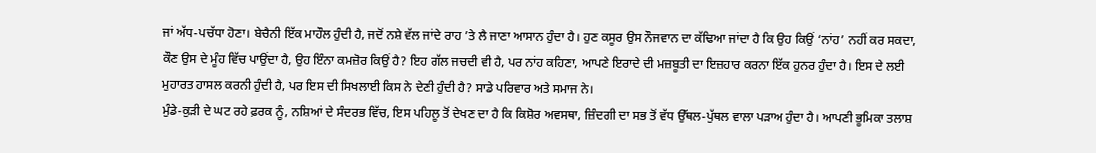ਜਾਂ ਅੱਧ-ਪਚੱਧਾ ਹੋਣਾ। ਬੇਚੈਨੀ ਇੱਕ ਮਾਹੌਲ ਹੁੰਦੀ ਹੈ, ਜਦੋਂ ਨਸ਼ੇ ਵੱਲ ਜਾਂਦੇ ਰਾਹ ’ਤੇ ਲੈ ਜਾਣਾ ਆਸਾਨ ਹੁੰਦਾ ਹੈ। ਹੁਣ ਕਸੂਰ ਉਸ ਨੌਜਵਾਨ ਦਾ ਕੱਢਿਆ ਜਾਂਦਾ ਹੈ ਕਿ ਉਹ ਕਿਉਂ ‘ਨਾਂਹ’ ਨਹੀਂ ਕਰ ਸਕਦਾ, ਕੌਣ ਉਸ ਦੇ ਮੂੰਹ ਵਿੱਚ ਪਾਉਂਦਾ ਹੈ, ਉਹ ਇੰਨਾ ਕਮਜ਼ੋਰ ਕਿਉਂ ਹੈ? ਇਹ ਗੱਲ ਜਚਦੀ ਵੀ ਹੈ, ਪਰ ਨਾਂਹ ਕਹਿਣਾ, ਆਪਣੇ ਇਰਾਦੇ ਦੀ ਮਜ਼ਬੂਤੀ ਦਾ ਇਜ਼ਹਾਰ ਕਰਨਾ ਇੱਕ ਹੁਨਰ ਹੁੰਦਾ ਹੈ। ਇਸ ਦੇ ਲਈ ਮੁਹਾਰਤ ਹਾਸਲ ਕਰਨੀ ਹੁੰਦੀ ਹੈ, ਪਰ ਇਸ ਦੀ ਸਿਖਲਾਈ ਕਿਸ ਨੇ ਦੇਣੀ ਹੁੰਦੀ ਹੈ? ਸਾਡੇ ਪਰਿਵਾਰ ਅਤੇ ਸਮਾਜ ਨੇ।
ਮੁੰਡੇ-ਕੁੜੀ ਦੇ ਘਟ ਰਹੇ ਫ਼ਰਕ ਨੂੰ, ਨਸ਼ਿਆਂ ਦੇ ਸੰਦਰਭ ਵਿੱਚ, ਇਸ ਪਹਿਲੂ ਤੋਂ ਦੇਖਣ ਦਾ ਹੈ ਕਿ ਕਿਸ਼ੋਰ ਅਵਸਥਾ, ਜ਼ਿੰਦਗੀ ਦਾ ਸਭ ਤੋਂ ਵੱਧ ਉੱਥਲ-ਪੁੱਥਲ ਵਾਲਾ ਪੜਾਅ ਹੁੰਦਾ ਹੈ। ਆਪਣੀ ਭੂਮਿਕਾ ਤਲਾਸ਼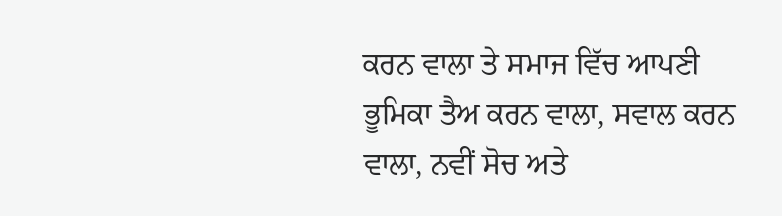ਕਰਨ ਵਾਲਾ ਤੇ ਸਮਾਜ ਵਿੱਚ ਆਪਣੀ ਭੂਮਿਕਾ ਤੈਅ ਕਰਨ ਵਾਲਾ, ਸਵਾਲ ਕਰਨ ਵਾਲਾ, ਨਵੀਂ ਸੋਚ ਅਤੇ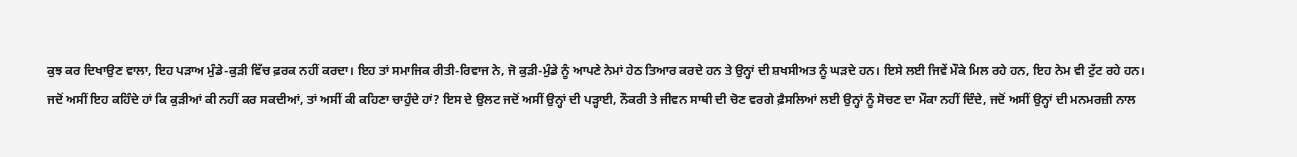ਕੁਝ ਕਰ ਦਿਖਾਉਣ ਵਾਲਾ, ਇਹ ਪੜਾਅ ਮੁੰਡੇ-ਕੁੜੀ ਵਿੱਚ ਫ਼ਰਕ ਨਹੀਂ ਕਰਦਾ। ਇਹ ਤਾਂ ਸਮਾਜਿਕ ਰੀਤੀ-ਰਿਵਾਜ ਨੇ, ਜੋ ਕੁੜੀ-ਮੁੰਡੇ ਨੂੰ ਆਪਣੇ ਨੇਮਾਂ ਹੇਠ ਤਿਆਰ ਕਰਦੇ ਹਨ ਤੇ ਉਨ੍ਹਾਂ ਦੀ ਸ਼ਖਸੀਅਤ ਨੂੰ ਘੜਦੇ ਹਨ। ਇਸੇ ਲਈ ਜਿਵੇਂ ਮੌਕੇ ਮਿਲ ਰਹੇ ਹਨ, ਇਹ ਨੇਮ ਵੀ ਟੁੱਟ ਰਹੇ ਹਨ।
ਜਦੋਂ ਅਸੀਂ ਇਹ ਕਹਿੰਦੇ ਹਾਂ ਕਿ ਕੁੜੀਆਂ ਕੀ ਨਹੀਂ ਕਰ ਸਕਦੀਆਂ, ਤਾਂ ਅਸੀਂ ਕੀ ਕਹਿਣਾ ਚਾਹੁੰਦੇ ਹਾਂ? ਇਸ ਦੇ ਉਲਟ ਜਦੋਂ ਅਸੀਂ ਉਨ੍ਹਾਂ ਦੀ ਪੜ੍ਹਾਈ, ਨੌਕਰੀ ਤੇ ਜੀਵਨ ਸਾਥੀ ਦੀ ਚੋਣ ਵਰਗੇ ਫ਼ੈਸਲਿਆਂ ਲਈ ਉਨ੍ਹਾਂ ਨੂੰ ਸੋਚਣ ਦਾ ਮੌਕਾ ਨਹੀਂ ਦਿੰਦੇ, ਜਦੋਂ ਅਸੀਂ ਉਨ੍ਹਾਂ ਦੀ ਮਨਮਰਜ਼ੀ ਨਾਲ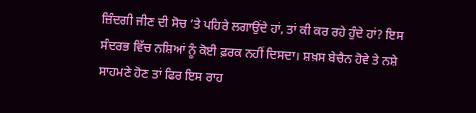ਜ਼ਿੰਦਗੀ ਜੀਣ ਦੀ ਸੋਚ ’ਤੇ ਪਹਿਰੇ ਲਗਾਉਂਦੇ ਹਾਂ, ਤਾਂ ਕੀ ਕਰ ਰਹੇ ਹੁੰਦੇ ਹਾਂ? ਇਸ ਸੰਦਰਭ ਵਿੱਚ ਨਸ਼ਿਆਂ ਨੂੰ ਕੋਈ ਫ਼ਰਕ ਨਹੀਂ ਦਿਸਦਾ। ਸ਼ਖ਼ਸ ਬੇਚੈਨ ਹੋਵੇ ਤੇ ਨਸ਼ੇ ਸਾਹਮਣੇ ਹੋਣ ਤਾਂ ਫਿਰ ਇਸ ਰਾਹ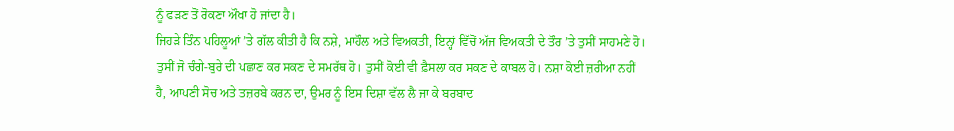ਨੂੰ ਫੜਣ ਤੋਂ ਰੋਕਣਾ ਔਖਾ ਹੋ ਜਾਂਦਾ ਹੈ।
ਜਿਹੜੇ ਤਿੰਨ ਪਹਿਲੂਆਂ ’ਤੇ ਗੱਲ ਕੀਤੀ ਹੈ ਕਿ ਨਸ਼ੇ, ਮਾਹੌਲ ਅਤੇ ਵਿਅਕਤੀ, ਇਨ੍ਹਾਂ ਵਿੱਚੋਂ ਅੱਜ ਵਿਅਕਤੀ ਦੇ ਤੌਰ ’ਤੇ ਤੁਸੀਂ ਸਾਹਮਣੇ ਹੋ। ਤੁਸੀਂ ਜੋ ਚੰਗੇ-ਬੁਰੇ ਦੀ ਪਛਾਣ ਕਰ ਸਕਣ ਦੇ ਸਮਰੱਥ ਹੋ। ਤੁਸੀਂ ਕੋਈ ਵੀ ਫ਼ੈਸਲਾ ਕਰ ਸਕਣ ਦੇ ਕਾਬਲ ਹੋ। ਨਸ਼ਾ ਕੋਈ ਜ਼ਰੀਆ ਨਹੀਂ ਹੈ, ਆਪਣੀ ਸੋਚ ਅਤੇ ਤਜ਼ਰਬੇ ਕਰਨ ਦਾ, ਉਮਰ ਨੂੰ ਇਸ ਦਿਸ਼ਾ ਵੱਲ ਲੈ ਜਾ ਕੇ ਬਰਬਾਦ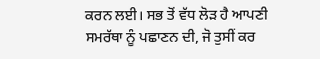ਕਰਨ ਲਈ। ਸਭ ਤੋਂ ਵੱਧ ਲੋੜ ਹੈ ਆਪਣੀ ਸਮਰੱਥਾ ਨੂੰ ਪਛਾਣਨ ਦੀ, ਜੋ ਤੁਸੀਂ ਕਰ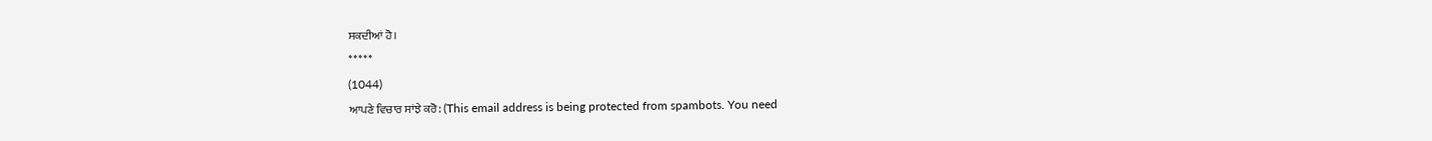ਸਕਦੀਆਂ ਹੋ।
*****
(1044)
ਆਪਣੇ ਵਿਚਾਰ ਸਾਂਝੇ ਕਰੋ: (This email address is being protected from spambots. You need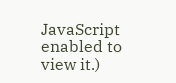JavaScript enabled to view it.)